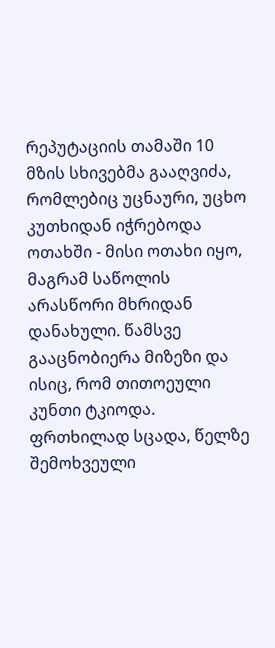რეპუტაციის თამაში 10
მზის სხივებმა გააღვიძა, რომლებიც უცნაური, უცხო კუთხიდან იჭრებოდა ოთახში - მისი ოთახი იყო, მაგრამ საწოლის არასწორი მხრიდან დანახული. წამსვე გააცნობიერა მიზეზი და ისიც, რომ თითოეული კუნთი ტკიოდა. ფრთხილად სცადა, წელზე შემოხვეული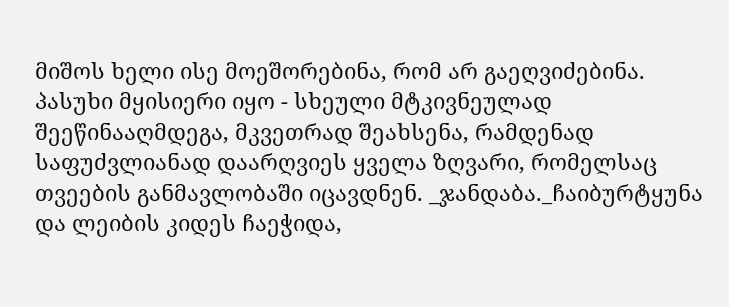მიშოს ხელი ისე მოეშორებინა, რომ არ გაეღვიძებინა. პასუხი მყისიერი იყო - სხეული მტკივნეულად შეეწინააღმდეგა, მკვეთრად შეახსენა, რამდენად საფუძვლიანად დაარღვიეს ყველა ზღვარი, რომელსაც თვეების განმავლობაში იცავდნენ. _ჯანდაბა._ჩაიბურტყუნა და ლეიბის კიდეს ჩაეჭიდა,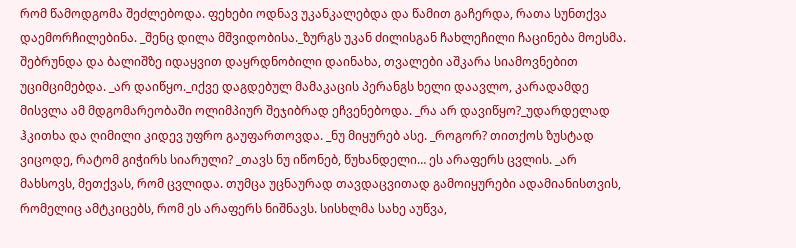რომ წამოდგომა შეძლებოდა. ფეხები ოდნავ უკანკალებდა და წამით გაჩერდა, რათა სუნთქვა დაემორჩილებინა. _შენც დილა მშვიდობისა._ზურგს უკან ძილისგან ჩახლეჩილი ჩაცინება მოესმა. შებრუნდა და ბალიშზე იდაყვით დაყრდნობილი დაინახა, თვალები აშკარა სიამოვნებით უციმციმებდა. _არ დაიწყო._იქვე დაგდებულ მამაკაცის პერანგს ხელი დაავლო, კარადამდე მისვლა ამ მდგომარეობაში ოლიმპიურ შეჯიბრად ეჩვენებოდა. _რა არ დავიწყო?_უდარდელად ჰკითხა და ღიმილი კიდევ უფრო გაუფართოვდა. _ნუ მიყურებ ასე. _როგორ? თითქოს ზუსტად ვიცოდე, რატომ გიჭირს სიარული? _თავს ნუ იწონებ, წუხანდელი… ეს არაფერს ცვლის. _არ მახსოვს, მეთქვას, რომ ცვლიდა. თუმცა უცნაურად თავდაცვითად გამოიყურები ადამიანისთვის, რომელიც ამტკიცებს, რომ ეს არაფერს ნიშნავს. სისხლმა სახე აუწვა,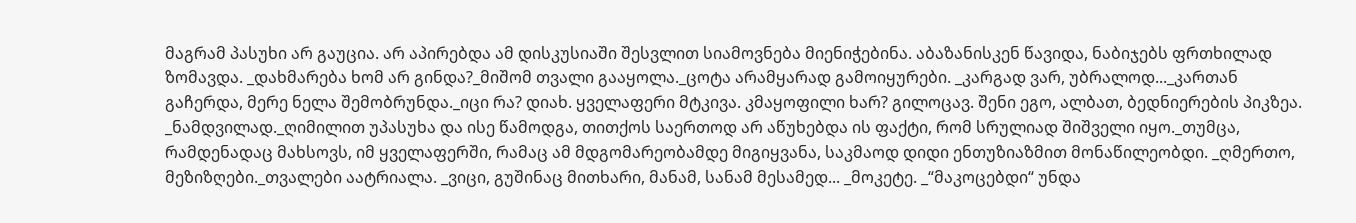მაგრამ პასუხი არ გაუცია. არ აპირებდა ამ დისკუსიაში შესვლით სიამოვნება მიენიჭებინა. აბაზანისკენ წავიდა, ნაბიჯებს ფრთხილად ზომავდა. _დახმარება ხომ არ გინდა?_მიშომ თვალი გააყოლა._ცოტა არამყარად გამოიყურები. _კარგად ვარ, უბრალოდ..._კართან გაჩერდა, მერე ნელა შემობრუნდა._იცი რა? დიახ. ყველაფერი მტკივა. კმაყოფილი ხარ? გილოცავ. შენი ეგო, ალბათ, ბედნიერების პიკზეა. _ნამდვილად._ღიმილით უპასუხა და ისე წამოდგა, თითქოს საერთოდ არ აწუხებდა ის ფაქტი, რომ სრულიად შიშველი იყო._თუმცა, რამდენადაც მახსოვს, იმ ყველაფერში, რამაც ამ მდგომარეობამდე მიგიყვანა, საკმაოდ დიდი ენთუზიაზმით მონაწილეობდი. _ღმერთო, მეზიზღები._თვალები აატრიალა. _ვიცი, გუშინაც მითხარი, მანამ, სანამ მესამედ... _მოკეტე. _“მაკოცებდი“ უნდა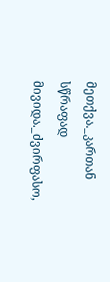მეთქვა._კართან სწრაფად მივიდა._ძვირფასო,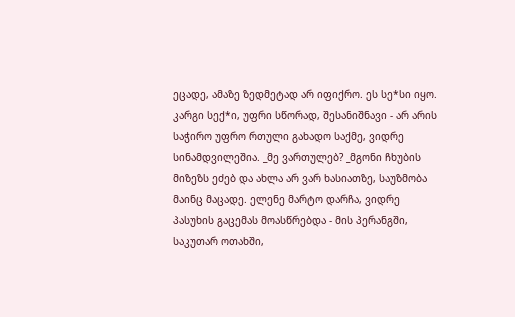ეცადე, ამაზე ზედმეტად არ იფიქრო. ეს სე*სი იყო. კარგი სექ*ი, უფრი სწორად, შესანიშნავი - არ არის საჭირო უფრო რთული გახადო საქმე, ვიდრე სინამდვილეშია. _მე ვართულებ? _მგონი ჩხუბის მიზეზს ეძებ და ახლა არ ვარ ხასიათზე, საუზმობა მაინც მაცადე. ელენე მარტო დარჩა, ვიდრე პასუხის გაცემას მოასწრებდა - მის პერანგში, საკუთარ ოთახში,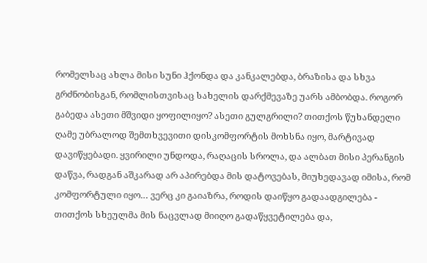რომელსაც ახლა მისი სუნი ჰქონდა და კანკალებდა, ბრაზისა და სხვა გრძნობისგან, რომლისთვისაც სახელის დარქმევაზე უარს ამბობდა. როგორ გაბედა ასეთი მშვიდი ყოფილიყო? ასეთი გულგრილი? თითქოს წუხანდელი ღამე უბრალოდ შემთხვევითი დისკომფორტის მოხსნა იყო, მარტივად დავიწყებადი. ყვირილი უნდოდა, რაღაცის სროლა, და ალბათ მისი პერანგის დაწვა, რადგან აშკარად არ აპირებდა მის დატოვებას, მიუხედავად იმისა, რომ კომფორტული იყო… ვერც კი გაიაზრა, როდის დაიწყო გადაადგილება - თითქოს სხეულმა მის ნაცვლად მიიღო გადაწყვეტილება და,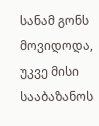სანამ გონს მოვიდოდა, უკვე მისი სააბაზანოს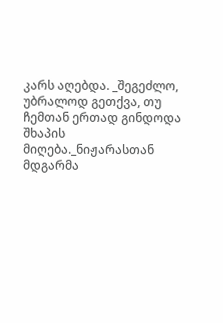კარს აღებდა. _შეგეძლო, უბრალოდ გეთქვა, თუ ჩემთან ერთად გინდოდა შხაპის მიღება._ნიჟარასთან მდგარმა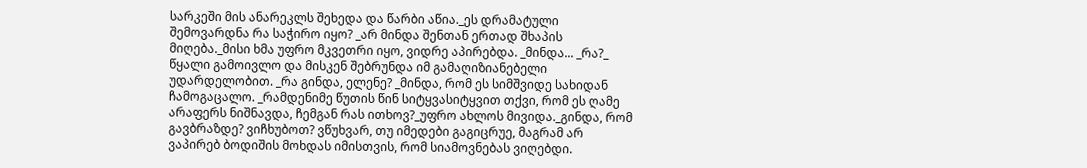სარკეში მის ანარეკლს შეხედა და წარბი აწია._ეს დრამატული შემოვარდნა რა საჭირო იყო? _არ მინდა შენთან ერთად შხაპის მიღება._მისი ხმა უფრო მკვეთრი იყო, ვიდრე აპირებდა. _მინდა... _რა?_ წყალი გამოივლო და მისკენ შებრუნდა იმ გამაღიზიანებელი უდარდელობით. _რა გინდა, ელენე? _მინდა, რომ ეს სიმშვიდე სახიდან ჩამოგაცალო. _რამდენიმე წუთის წინ სიტყვასიტყვით თქვი, რომ ეს ღამე არაფერს ნიშნავდა, ჩემგან რას ითხოვ?_უფრო ახლოს მივიდა._გინდა, რომ გავბრაზდე? ვიჩხუბოთ? ვწუხვარ, თუ იმედები გაგიცრუე, მაგრამ არ ვაპირებ ბოდიშის მოხდას იმისთვის, რომ სიამოვნებას ვიღებდი.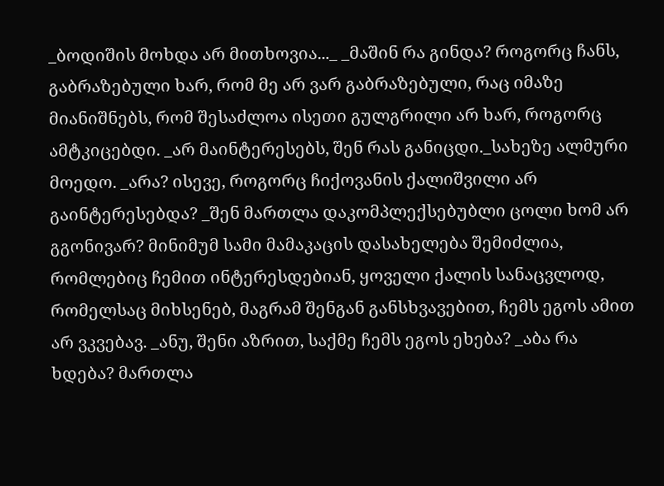_ბოდიშის მოხდა არ მითხოვია..._ _მაშინ რა გინდა? როგორც ჩანს, გაბრაზებული ხარ, რომ მე არ ვარ გაბრაზებული, რაც იმაზე მიანიშნებს, რომ შესაძლოა ისეთი გულგრილი არ ხარ, როგორც ამტკიცებდი. _არ მაინტერესებს, შენ რას განიცდი._სახეზე ალმური მოედო. _არა? ისევე, როგორც ჩიქოვანის ქალიშვილი არ გაინტერესებდა? _შენ მართლა დაკომპლექსებუბლი ცოლი ხომ არ გგონივარ? მინიმუმ სამი მამაკაცის დასახელება შემიძლია, რომლებიც ჩემით ინტერესდებიან, ყოველი ქალის სანაცვლოდ, რომელსაც მიხსენებ, მაგრამ შენგან განსხვავებით, ჩემს ეგოს ამით არ ვკვებავ. _ანუ, შენი აზრით, საქმე ჩემს ეგოს ეხება? _აბა რა ხდება? მართლა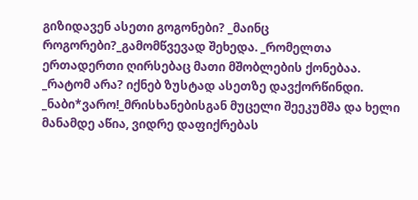გიზიდავენ ასეთი გოგონები? _მაინც როგორები?_გამომწვევად შეხედა. _რომელთა ერთადერთი ღირსებაც მათი მშობლების ქონებაა. _რატომ არა? იქნებ ზუსტად ასეთზე დავქორწინდი. _ნაბი*ვარო!_მრისხანებისგან მუცელი შეეკუმშა და ხელი მანამდე აწია, ვიდრე დაფიქრებას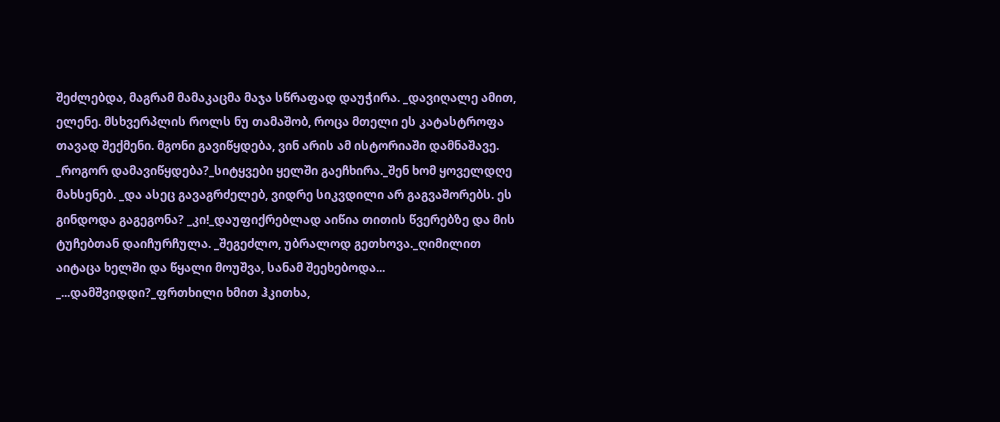შეძლებდა, მაგრამ მამაკაცმა მაჯა სწრაფად დაუჭირა. _დავიღალე ამით, ელენე. მსხვერპლის როლს ნუ თამაშობ, როცა მთელი ეს კატასტროფა თავად შექმენი. მგონი გავიწყდება, ვინ არის ამ ისტორიაში დამნაშავე. _როგორ დამავიწყდება?_სიტყვები ყელში გაეჩხირა._შენ ხომ ყოველდღე მახსენებ. _და ასეც გავაგრძელებ, ვიდრე სიკვდილი არ გაგვაშორებს. ეს გინდოდა გაგეგონა? _კი!_დაუფიქრებლად აიწია თითის წვერებზე და მის ტუჩებთან დაიჩურჩულა. _შეგეძლო, უბრალოდ გეთხოვა._ღიმილით აიტაცა ხელში და წყალი მოუშვა, სანამ შეეხებოდა... _...დამშვიდდი?_ფრთხილი ხმით ჰკითხა,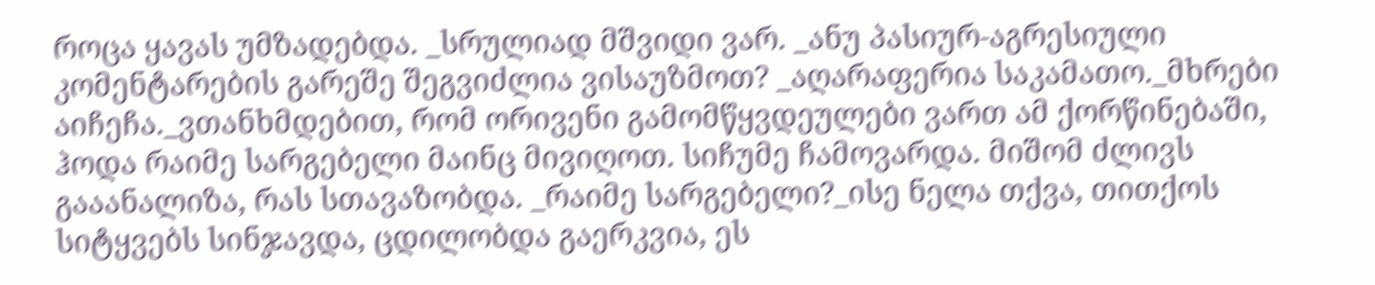როცა ყავას უმზადებდა. _სრულიად მშვიდი ვარ. _ანუ პასიურ-აგრესიული კომენტარების გარეშე შეგვიძლია ვისაუზმოთ? _აღარაფერია საკამათო._მხრები აიჩეჩა._ვთანხმდებით, რომ ორივენი გამომწყვდეულები ვართ ამ ქორწინებაში, ჰოდა რაიმე სარგებელი მაინც მივიღოთ. სიჩუმე ჩამოვარდა. მიშომ ძლივს გააანალიზა, რას სთავაზობდა. _რაიმე სარგებელი?_ისე ნელა თქვა, თითქოს სიტყვებს სინჯავდა, ცდილობდა გაერკვია, ეს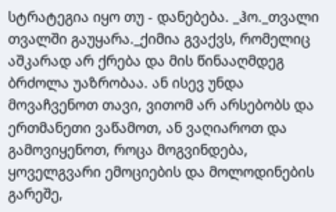სტრატეგია იყო თუ - დანებება. _ჰო._თვალი თვალში გაუყარა._ქიმია გვაქვს, რომელიც აშკარად არ ქრება და მის წინააღმდეგ ბრძოლა უაზრობაა. ან ისევ უნდა მოვაჩვენოთ თავი, ვითომ არ არსებობს და ერთმანეთი ვაწამოთ, ან ვაღიაროთ და გამოვიყენოთ, როცა მოგვინდება, ყოველგვარი ემოციების და მოლოდინების გარეშე,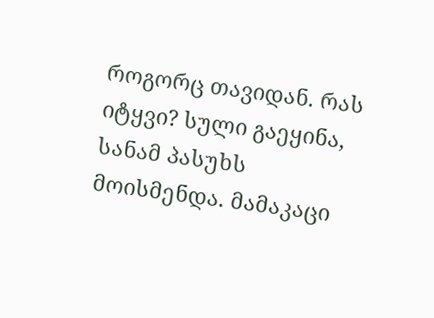როგორც თავიდან. რას იტყვი? სული გაეყინა, სანამ პასუხს მოისმენდა. მამაკაცი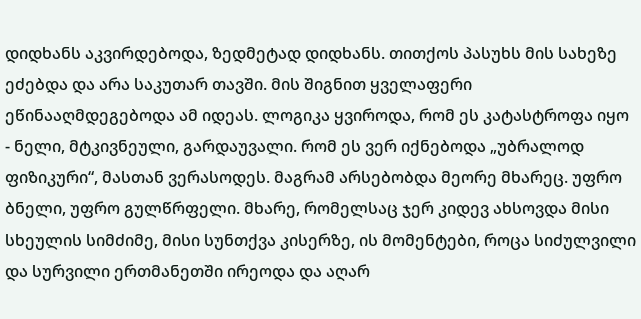დიდხანს აკვირდებოდა, ზედმეტად დიდხანს. თითქოს პასუხს მის სახეზე ეძებდა და არა საკუთარ თავში. მის შიგნით ყველაფერი ეწინააღმდეგებოდა ამ იდეას. ლოგიკა ყვიროდა, რომ ეს კატასტროფა იყო - ნელი, მტკივნეული, გარდაუვალი. რომ ეს ვერ იქნებოდა „უბრალოდ ფიზიკური“, მასთან ვერასოდეს. მაგრამ არსებობდა მეორე მხარეც. უფრო ბნელი, უფრო გულწრფელი. მხარე, რომელსაც ჯერ კიდევ ახსოვდა მისი სხეულის სიმძიმე, მისი სუნთქვა კისერზე, ის მომენტები, როცა სიძულვილი და სურვილი ერთმანეთში ირეოდა და აღარ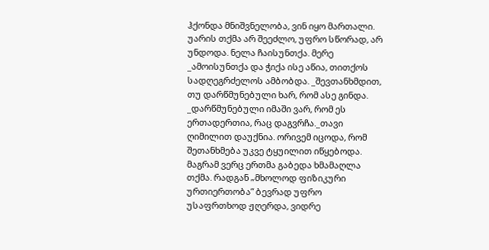ჰქონდა მნიშვნელობა, ვინ იყო მართალი. უარის თქმა არ შეეძლო, უფრო სწორად, არ უნდოდა. ნელა ჩაისუნთქა. მერე _ამოისუნთქა და ჭიქა ისე აწია, თითქოს სადღეგრძელოს ამბობდა. _შევთანხმდით, თუ დარწმუნებული ხარ, რომ ასე გინდა. _დარწმუნებული იმაში ვარ, რომ ეს ერთადერთია, რაც დაგვრჩა._თავი ღიმილით დაუქნია. ორივემ იცოდა, რომ შეთანხმება უკვე ტყუილით იწყებოდა. მაგრამ ვერც ერთმა გაბედა ხმამაღლა თქმა. რადგან „მხოლოდ ფიზიკური ურთიერთობა“ ბევრად უფრო უსაფრთხოდ ჟღერდა, ვიდრე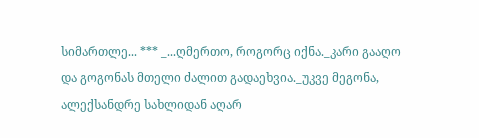სიმართლე... *** _...ღმერთო, როგორც იქნა._კარი გააღო და გოგონას მთელი ძალით გადაეხვია._უკვე მეგონა, ალექსანდრე სახლიდან აღარ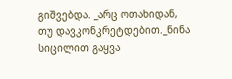გიშვებდა. _არც ოთახიდან, თუ დავკონკრეტდებით._ნინა სიცილით გაყვა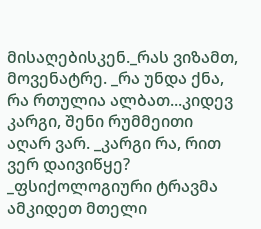მისაღებისკენ._რას ვიზამთ, მოვენატრე. _რა უნდა ქნა, რა რთულია ალბათ...კიდევ კარგი, შენი რუმმეითი აღარ ვარ. _კარგი რა, რით ვერ დაივიწყე? _ფსიქოლოგიური ტრავმა ამკიდეთ მთელი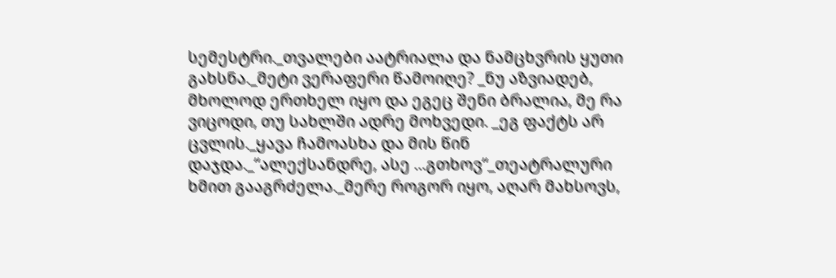სემესტრი._თვალები აატრიალა და ნამცხვრის ყუთი გახსნა._მეტი ვერაფერი წამოიღე? _ნუ აზვიადებ, მხოლოდ ერთხელ იყო და ეგეც შენი ბრალია, მე რა ვიცოდი, თუ სახლში ადრე მოხვედი. _ეგ ფაქტს არ ცვლის._ყავა ჩამოასხა და მის წინ დაჯდა._“ალექსანდრე, ასე ...გთხოვ“_თეატრალური ხმით გააგრძელა._მერე როგორ იყო, აღარ მახსოვს,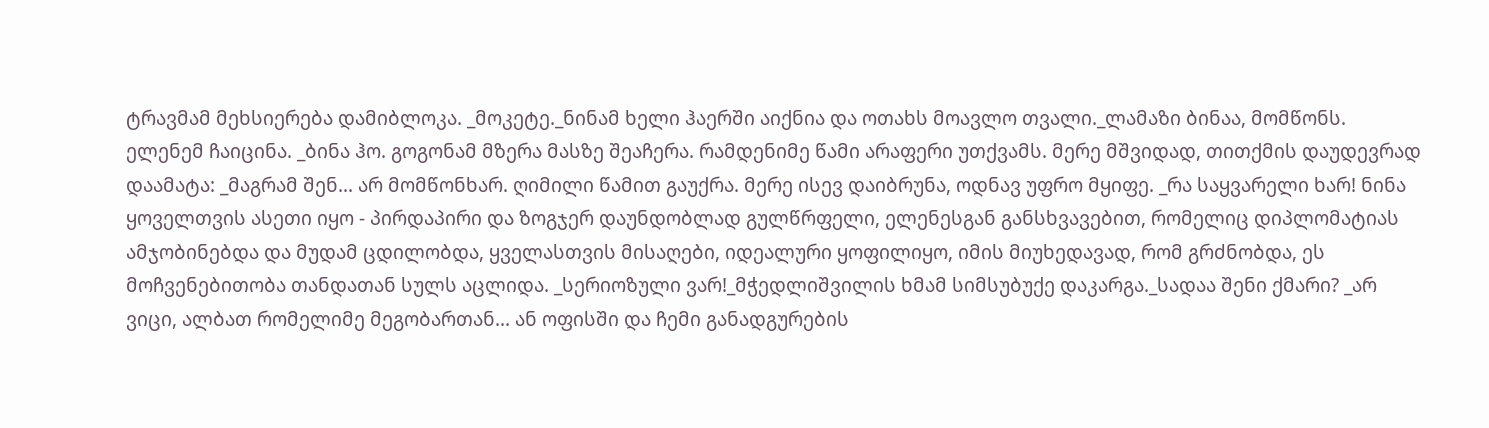ტრავმამ მეხსიერება დამიბლოკა. _მოკეტე._ნინამ ხელი ჰაერში აიქნია და ოთახს მოავლო თვალი._ლამაზი ბინაა, მომწონს. ელენემ ჩაიცინა. _ბინა ჰო. გოგონამ მზერა მასზე შეაჩერა. რამდენიმე წამი არაფერი უთქვამს. მერე მშვიდად, თითქმის დაუდევრად დაამატა: _მაგრამ შენ... არ მომწონხარ. ღიმილი წამით გაუქრა. მერე ისევ დაიბრუნა, ოდნავ უფრო მყიფე. _რა საყვარელი ხარ! ნინა ყოველთვის ასეთი იყო - პირდაპირი და ზოგჯერ დაუნდობლად გულწრფელი, ელენესგან განსხვავებით, რომელიც დიპლომატიას ამჯობინებდა და მუდამ ცდილობდა, ყველასთვის მისაღები, იდეალური ყოფილიყო, იმის მიუხედავად, რომ გრძნობდა, ეს მოჩვენებითობა თანდათან სულს აცლიდა. _სერიოზული ვარ!_მჭედლიშვილის ხმამ სიმსუბუქე დაკარგა._სადაა შენი ქმარი? _არ ვიცი, ალბათ რომელიმე მეგობართან... ან ოფისში და ჩემი განადგურების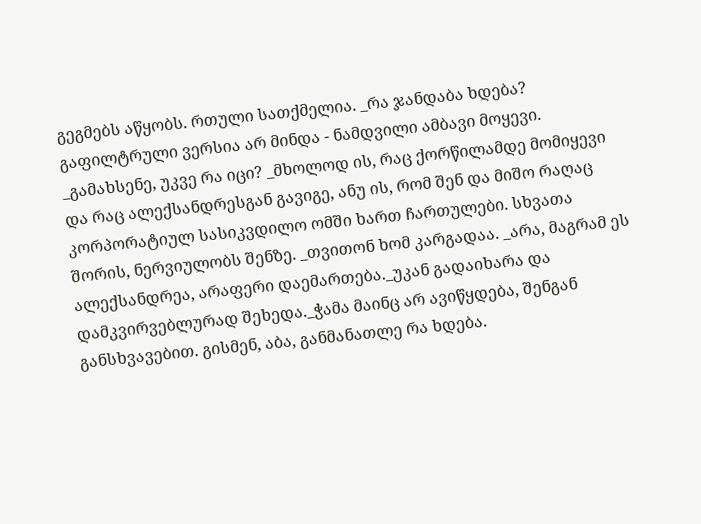გეგმებს აწყობს. რთული სათქმელია. _რა ჯანდაბა ხდება? გაფილტრული ვერსია არ მინდა - ნამდვილი ამბავი მოყევი. _გამახსენე, უკვე რა იცი? _მხოლოდ ის, რაც ქორწილამდე მომიყევი და რაც ალექსანდრესგან გავიგე, ანუ ის, რომ შენ და მიშო რაღაც კორპორატიულ სასიკვდილო ომში ხართ ჩართულები. სხვათა შორის, ნერვიულობს შენზე. _თვითონ ხომ კარგადაა. _არა, მაგრამ ეს ალექსანდრეა, არაფერი დაემართება._უკან გადაიხარა და დამკვირვებლურად შეხედა._ჭამა მაინც არ ავიწყდება, შენგან განსხვავებით. გისმენ, აბა, განმანათლე რა ხდება.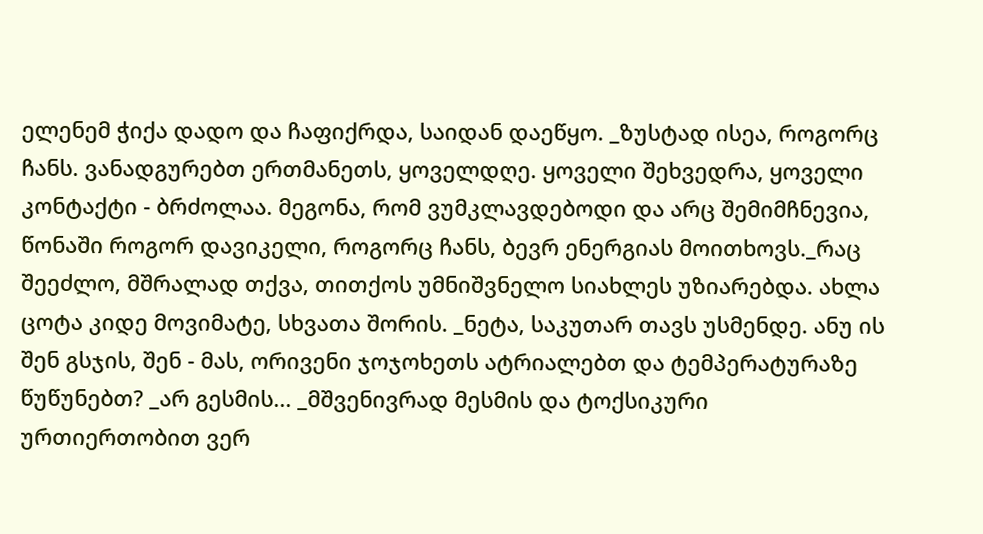ელენემ ჭიქა დადო და ჩაფიქრდა, საიდან დაეწყო. _ზუსტად ისეა, როგორც ჩანს. ვანადგურებთ ერთმანეთს, ყოველდღე. ყოველი შეხვედრა, ყოველი კონტაქტი - ბრძოლაა. მეგონა, რომ ვუმკლავდებოდი და არც შემიმჩნევია, წონაში როგორ დავიკელი, როგორც ჩანს, ბევრ ენერგიას მოითხოვს._რაც შეეძლო, მშრალად თქვა, თითქოს უმნიშვნელო სიახლეს უზიარებდა. ახლა ცოტა კიდე მოვიმატე, სხვათა შორის. _ნეტა, საკუთარ თავს უსმენდე. ანუ ის შენ გსჯის, შენ - მას, ორივენი ჯოჯოხეთს ატრიალებთ და ტემპერატურაზე წუწუნებთ? _არ გესმის... _მშვენივრად მესმის და ტოქსიკური ურთიერთობით ვერ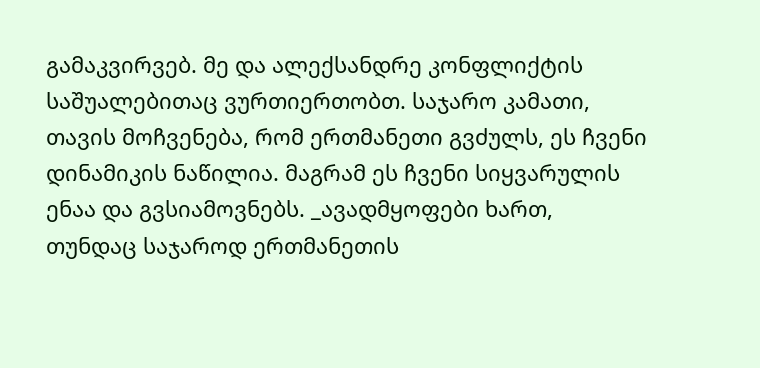გამაკვირვებ. მე და ალექსანდრე კონფლიქტის საშუალებითაც ვურთიერთობთ. საჯარო კამათი, თავის მოჩვენება, რომ ერთმანეთი გვძულს, ეს ჩვენი დინამიკის ნაწილია. მაგრამ ეს ჩვენი სიყვარულის ენაა და გვსიამოვნებს. _ავადმყოფები ხართ, თუნდაც საჯაროდ ერთმანეთის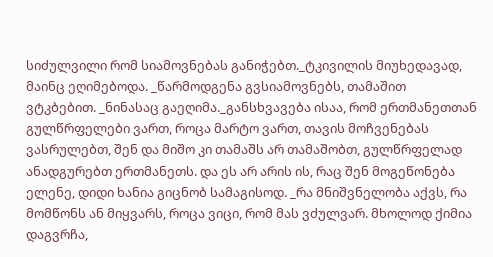სიძულვილი რომ სიამოვნებას განიჭებთ._ტკივილის მიუხედავად, მაინც ეღიმებოდა. _წარმოდგენა გვსიამოვნებს, თამაშით ვტკბებით. _ნინასაც გაეღიმა._განსხვავება ისაა, რომ ერთმანეთთან გულწრფელები ვართ, როცა მარტო ვართ, თავის მოჩვენებას ვასრულებთ, შენ და მიშო კი თამაშს არ თამაშობთ, გულწრფელად ანადგურებთ ერთმანეთს. და ეს არ არის ის, რაც შენ მოგეწონება ელენე, დიდი ხანია გიცნობ სამაგისოდ. _რა მნიშვნელობა აქვს, რა მომწონს ან მიყვარს, როცა ვიცი, რომ მას ვძულვარ. მხოლოდ ქიმია დაგვრჩა,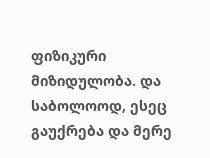ფიზიკური მიზიდულობა. და საბოლოოდ, ესეც გაუქრება და მერე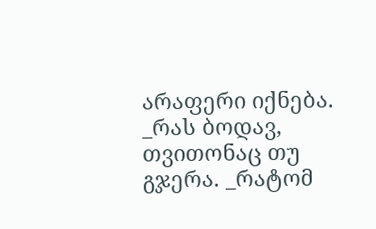არაფერი იქნება. _რას ბოდავ, თვითონაც თუ გჯერა. _რატომ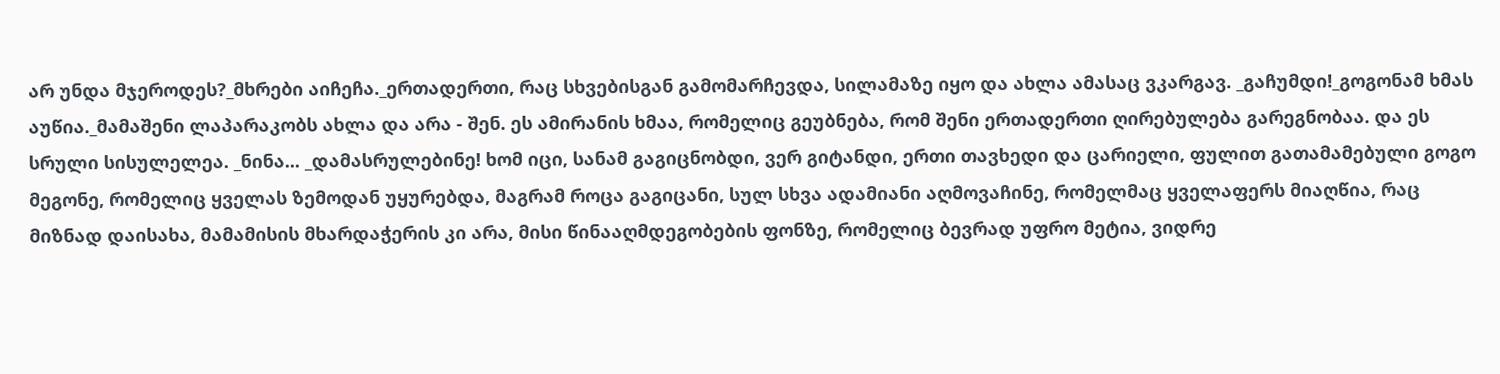არ უნდა მჯეროდეს?_მხრები აიჩეჩა._ერთადერთი, რაც სხვებისგან გამომარჩევდა, სილამაზე იყო და ახლა ამასაც ვკარგავ. _გაჩუმდი!_გოგონამ ხმას აუწია._მამაშენი ლაპარაკობს ახლა და არა - შენ. ეს ამირანის ხმაა, რომელიც გეუბნება, რომ შენი ერთადერთი ღირებულება გარეგნობაა. და ეს სრული სისულელეა. _ნინა... _დამასრულებინე! ხომ იცი, სანამ გაგიცნობდი, ვერ გიტანდი, ერთი თავხედი და ცარიელი, ფულით გათამამებული გოგო მეგონე, რომელიც ყველას ზემოდან უყურებდა, მაგრამ როცა გაგიცანი, სულ სხვა ადამიანი აღმოვაჩინე, რომელმაც ყველაფერს მიაღწია, რაც მიზნად დაისახა, მამამისის მხარდაჭერის კი არა, მისი წინააღმდეგობების ფონზე, რომელიც ბევრად უფრო მეტია, ვიდრე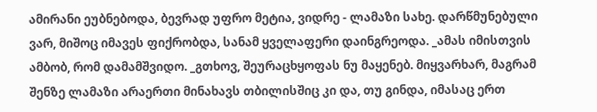ამირანი ეუბნებოდა, ბევრად უფრო მეტია, ვიდრე - ლამაზი სახე. დარწმუნებული ვარ, მიშოც იმავეს ფიქრობდა, სანამ ყველაფერი დაინგრეოდა. _ამას იმისთვის ამბობ, რომ დამამშვიდო. _გთხოვ, შეურაცხყოფას ნუ მაყენებ. მიყვარხარ, მაგრამ შენზე ლამაზი არაერთი მინახავს თბილისშიც კი და, თუ გინდა, იმასაც ერთ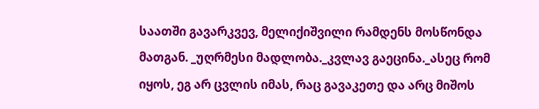საათში გავარკვევ, მელიქიშვილი რამდენს მოსწონდა მათგან. _უღრმესი მადლობა._კვლავ გაეცინა._ასეც რომ იყოს, ეგ არ ცვლის იმას, რაც გავაკეთე და არც მიშოს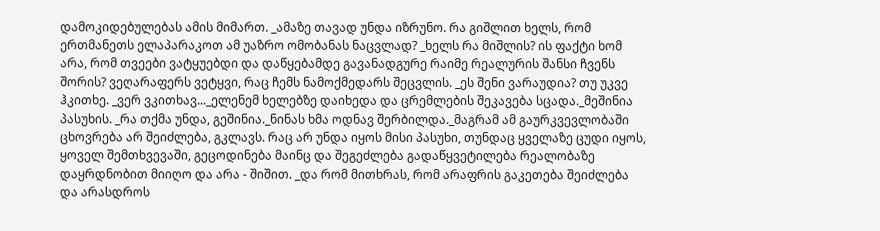დამოკიდებულებას ამის მიმართ. _ამაზე თავად უნდა იზრუნო. რა გიშლით ხელს, რომ ერთმანეთს ელაპარაკოთ ამ უაზრო ომობანას ნაცვლად? _ხელს რა მიშლის? ის ფაქტი ხომ არა, რომ თვეები ვატყუებდი და დაწყებამდე გავანადგურე რაიმე რეალურის შანსი ჩვენს შორის? ვეღარაფერს ვეტყვი, რაც ჩემს ნამოქმედარს შეცვლის. _ეს შენი ვარაუდია? თუ უკვე ჰკითხე. _ვერ ვკითხავ..._ელენემ ხელებზე დაიხედა და ცრემლების შეკავება სცადა._მეშინია პასუხის. _რა თქმა უნდა, გეშინია._ნინას ხმა ოდნავ შერბილდა._მაგრამ ამ გაურკვევლობაში ცხოვრება არ შეიძლება, გკლავს. რაც არ უნდა იყოს მისი პასუხი, თუნდაც ყველაზე ცუდი იყოს, ყოველ შემთხვევაში, გეცოდინება მაინც და შეგეძლება გადაწყვეტილება რეალობაზე დაყრდნობით მიიღო და არა - შიშით. _და რომ მითხრას, რომ არაფრის გაკეთება შეიძლება და არასდროს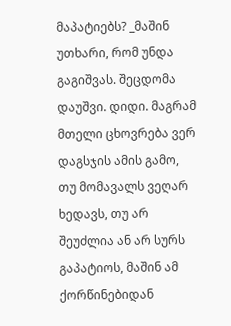მაპატიებს? _მაშინ უთხარი, რომ უნდა გაგიშვას. შეცდომა დაუშვი. დიდი. მაგრამ მთელი ცხოვრება ვერ დაგსჯის ამის გამო, თუ მომავალს ვეღარ ხედავს, თუ არ შეუძლია ან არ სურს გაპატიოს, მაშინ ამ ქორწინებიდან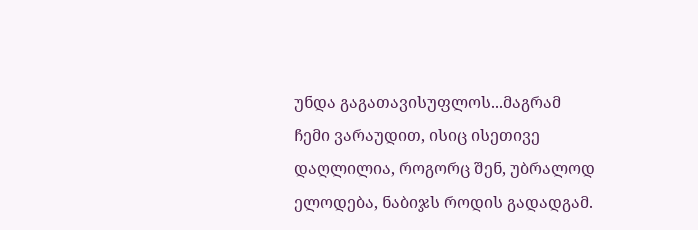უნდა გაგათავისუფლოს...მაგრამ ჩემი ვარაუდით, ისიც ისეთივე დაღლილია, როგორც შენ, უბრალოდ ელოდება, ნაბიჯს როდის გადადგამ.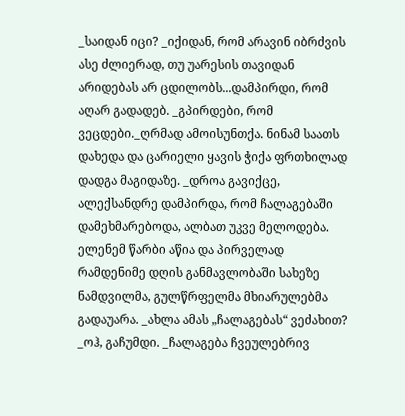_საიდან იცი? _იქიდან, რომ არავინ იბრძვის ასე ძლიერად, თუ უარესის თავიდან არიდებას არ ცდილობს...დამპირდი, რომ აღარ გადადებ. _გპირდები, რომ ვეცდები._ღრმად ამოისუნთქა. ნინამ საათს დახედა და ცარიელი ყავის ჭიქა ფრთხილად დადგა მაგიდაზე. _დროა გავიქცე, ალექსანდრე დამპირდა, რომ ჩალაგებაში დამეხმარებოდა, ალბათ უკვე მელოდება. ელენემ წარბი აწია და პირველად რამდენიმე დღის განმავლობაში სახეზე ნამდვილმა, გულწრფელმა მხიარულებმა გადაუარა. _ახლა ამას „ჩალაგებას“ ვეძახით? _ოჰ, გაჩუმდი. _ჩალაგება ჩვეულებრივ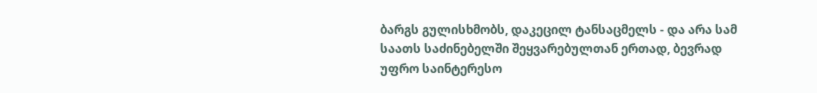ბარგს გულისხმობს, დაკეცილ ტანსაცმელს - და არა სამ საათს საძინებელში შეყვარებულთან ერთად, ბევრად უფრო საინტერესო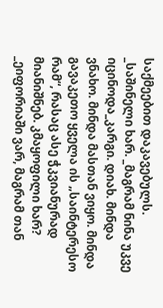საქმეებით დაკავებულს. _საშინელი ხარ. _მაგრამ ნინა უკვე იცინოდა_კარგი. დიახ. მინდა ვნახო. მინდა მასთან ვიყო. მინდა გავაკეთო ყველა ის „საინტერესო რამ“, რასაც ასე ჭკვიანურად მიანიშნებ. კმაყოფილი ხარ? _ეიფორიაში ვარ, მაგრამ თან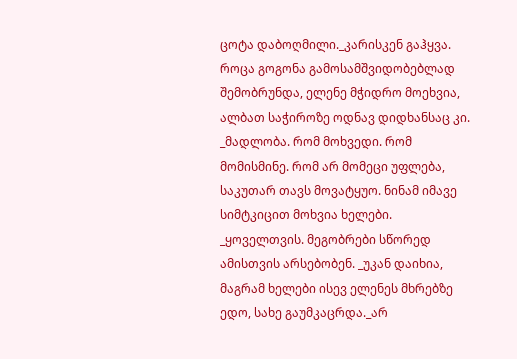ცოტა დაბოღმილი._კარისკენ გაჰყვა. როცა გოგონა გამოსამშვიდობებლად შემობრუნდა, ელენე მჭიდრო მოეხვია, ალბათ საჭიროზე ოდნავ დიდხანსაც კი. _მადლობა. რომ მოხვედი. რომ მომისმინე. რომ არ მომეცი უფლება, საკუთარ თავს მოვატყუო. ნინამ იმავე სიმტკიცით მოხვია ხელები. _ყოველთვის. მეგობრები სწორედ ამისთვის არსებობენ. _უკან დაიხია, მაგრამ ხელები ისევ ელენეს მხრებზე ედო, სახე გაუმკაცრდა._არ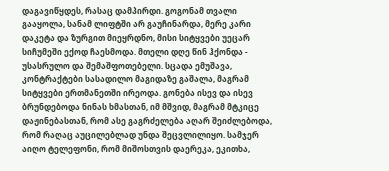დაგავიწყდეს, რასაც დამპირდი. გოგონამ თვალი გააყოლა, სანამ ლიფტში არ გაუჩინარდა, მერე კარი დაკეტა და ზურგით მიეყრდნო, მისი სიტყვები უეცარ სიჩუმეში ექოდ ჩაესმოდა. მთელი დღე წინ ჰქონდა - უსასრულო და შემაშფოთებელი. სცადა ემუშავა, კონტრაქტები სასადილო მაგიდაზე გაშალა, მაგრამ სიტყვები ერთმანეთში ირეოდა. გონება ისევ და ისევ ბრუნდებოდა ნინას ხმასთან, იმ მშვიდ, მაგრამ მტკიცე დაჟინებასთან, რომ ასე გაგრძელება აღარ შეიძლებოდა, რომ რაღაც აუცილებლად უნდა შეცვლილიყო. სამჯერ აიღო ტელეფონი, რომ მიშოსთვის დაერეკა, ეკითხა,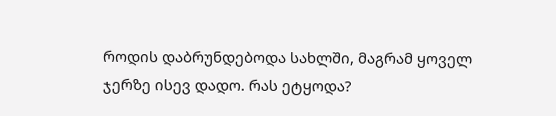როდის დაბრუნდებოდა სახლში, მაგრამ ყოველ ჯერზე ისევ დადო. რას ეტყოდა?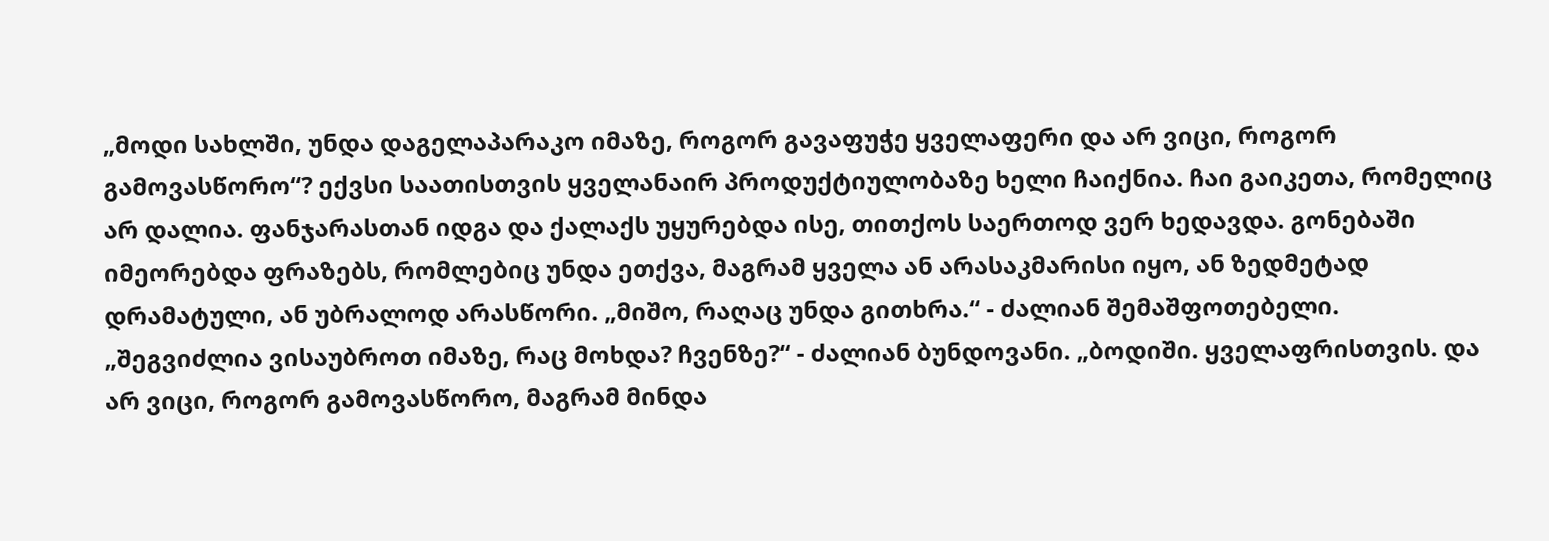„მოდი სახლში, უნდა დაგელაპარაკო იმაზე, როგორ გავაფუჭე ყველაფერი და არ ვიცი, როგორ გამოვასწორო“? ექვსი საათისთვის ყველანაირ პროდუქტიულობაზე ხელი ჩაიქნია. ჩაი გაიკეთა, რომელიც არ დალია. ფანჯარასთან იდგა და ქალაქს უყურებდა ისე, თითქოს საერთოდ ვერ ხედავდა. გონებაში იმეორებდა ფრაზებს, რომლებიც უნდა ეთქვა, მაგრამ ყველა ან არასაკმარისი იყო, ან ზედმეტად დრამატული, ან უბრალოდ არასწორი. „მიშო, რაღაც უნდა გითხრა.“ - ძალიან შემაშფოთებელი. „შეგვიძლია ვისაუბროთ იმაზე, რაც მოხდა? ჩვენზე?“ - ძალიან ბუნდოვანი. „ბოდიში. ყველაფრისთვის. და არ ვიცი, როგორ გამოვასწორო, მაგრამ მინდა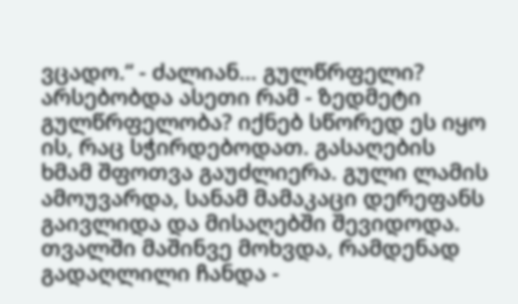ვცადო.“ - ძალიან… გულწრფელი? არსებობდა ასეთი რამ - ზედმეტი გულწრფელობა? იქნებ სწორედ ეს იყო ის, რაც სჭირდებოდათ. გასაღების ხმამ შფოთვა გაუძლიერა. გული ლამის ამოუვარდა, სანამ მამაკაცი დერეფანს გაივლიდა და მისაღებში შევიდოდა. თვალში მაშინვე მოხვდა, რამდენად გადაღლილი ჩანდა -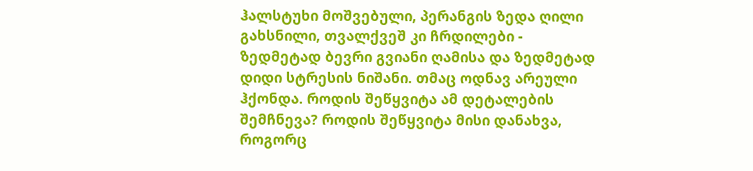ჰალსტუხი მოშვებული, პერანგის ზედა ღილი გახსნილი, თვალქვეშ კი ჩრდილები - ზედმეტად ბევრი გვიანი ღამისა და ზედმეტად დიდი სტრესის ნიშანი. თმაც ოდნავ არეული ჰქონდა. როდის შეწყვიტა ამ დეტალების შემჩნევა? როდის შეწყვიტა მისი დანახვა, როგორც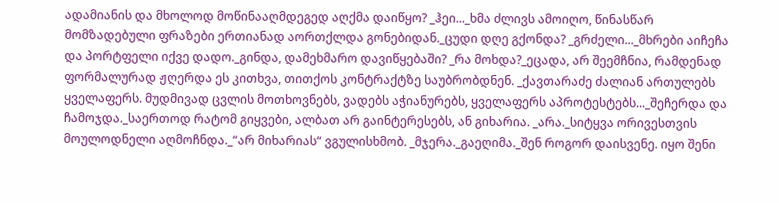ადამიანის და მხოლოდ მოწინააღმდეგედ აღქმა დაიწყო? _ჰეი..._ხმა ძლივს ამოიღო, წინასწარ მომზადებული ფრაზები ერთიანად აორთქლდა გონებიდან._ცუდი დღე გქონდა? _გრძელი..._მხრები აიჩეჩა და პორტფელი იქვე დადო._გინდა, დამეხმარო დავიწყებაში? _რა მოხდა?_ეცადა, არ შეემჩნია, რამდენად ფორმალურად ჟღერდა ეს კითხვა, თითქოს კონტრაქტზე საუბრობდნენ. _ქავთარაძე ძალიან ართულებს ყველაფერს. მუდმივად ცვლის მოთხოვნებს, ვადებს აჭიანურებს, ყველაფერს აპროტესტებს..._შეჩერდა და ჩამოჯდა._საერთოდ რატომ გიყვები, ალბათ არ გაინტერესებს, ან გიხარია. _არა._სიტყვა ორივესთვის მოულოდნელი აღმოჩნდა._“არ მიხარიას“ ვგულისხმობ. _მჯერა._გაეღიმა._შენ როგორ დაისვენე. იყო შენი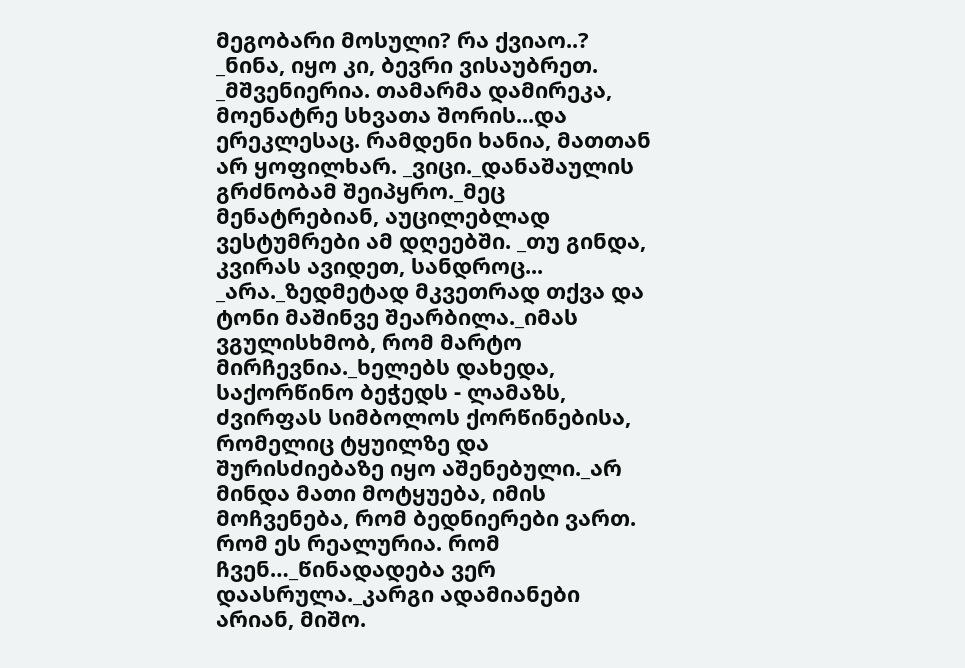მეგობარი მოსული? რა ქვიაო..? _ნინა, იყო კი, ბევრი ვისაუბრეთ. _მშვენიერია. თამარმა დამირეკა, მოენატრე სხვათა შორის...და ერეკლესაც. რამდენი ხანია, მათთან არ ყოფილხარ. _ვიცი._დანაშაულის გრძნობამ შეიპყრო._მეც მენატრებიან, აუცილებლად ვესტუმრები ამ დღეებში. _თუ გინდა, კვირას ავიდეთ, სანდროც... _არა._ზედმეტად მკვეთრად თქვა და ტონი მაშინვე შეარბილა._იმას ვგულისხმობ, რომ მარტო მირჩევნია._ხელებს დახედა, საქორწინო ბეჭედს - ლამაზს, ძვირფას სიმბოლოს ქორწინებისა, რომელიც ტყუილზე და შურისძიებაზე იყო აშენებული._არ მინდა მათი მოტყუება, იმის მოჩვენება, რომ ბედნიერები ვართ. რომ ეს რეალურია. რომ ჩვენ…_წინადადება ვერ დაასრულა._კარგი ადამიანები არიან, მიშო.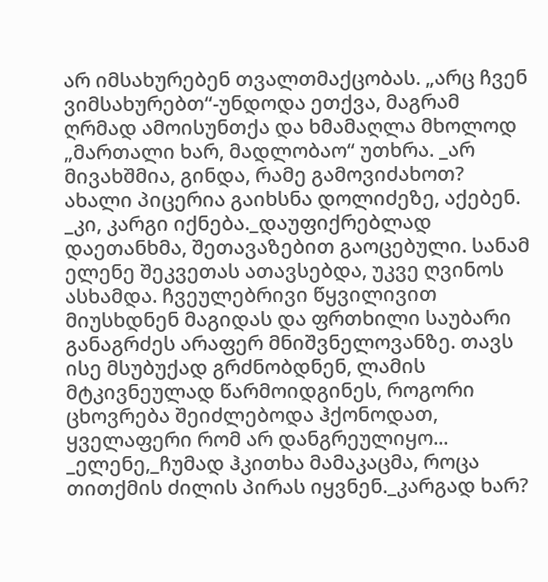არ იმსახურებენ თვალთმაქცობას. „არც ჩვენ ვიმსახურებთ“-უნდოდა ეთქვა, მაგრამ ღრმად ამოისუნთქა და ხმამაღლა მხოლოდ „მართალი ხარ, მადლობაო“ უთხრა. _არ მივახშმია, გინდა, რამე გამოვიძახოთ? ახალი პიცერია გაიხსნა დოლიძეზე, აქებენ. _კი, კარგი იქნება._დაუფიქრებლად დაეთანხმა, შეთავაზებით გაოცებული. სანამ ელენე შეკვეთას ათავსებდა, უკვე ღვინოს ასხამდა. ჩვეულებრივი წყვილივით მიუსხდნენ მაგიდას და ფრთხილი საუბარი განაგრძეს არაფერ მნიშვნელოვანზე. თავს ისე მსუბუქად გრძნობდნენ, ლამის მტკივნეულად წარმოიდგინეს, როგორი ცხოვრება შეიძლებოდა ჰქონოდათ, ყველაფერი რომ არ დანგრეულიყო... _ელენე,_ჩუმად ჰკითხა მამაკაცმა, როცა თითქმის ძილის პირას იყვნენ._კარგად ხარ?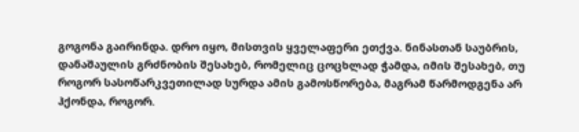გოგონა გაირინდა. დრო იყო, მისთვის ყველაფერი ეთქვა. ნინასთან საუბრის, დანაშაულის გრძნობის შესახებ, რომელიც ცოცხლად ჭამდა, იმის შესახებ, თუ როგორ სასოწარკვეთილად სურდა ამის გამოსწორება, მაგრამ წარმოდგენა არ ჰქონდა, როგორ.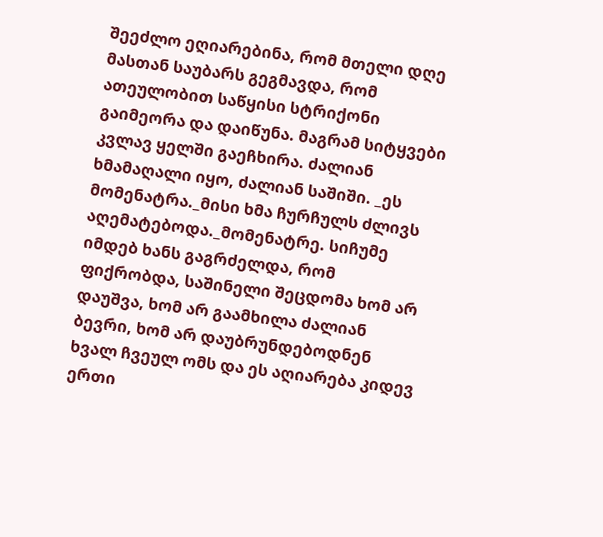შეეძლო ეღიარებინა, რომ მთელი დღე მასთან საუბარს გეგმავდა, რომ ათეულობით საწყისი სტრიქონი გაიმეორა და დაიწუნა. მაგრამ სიტყვები კვლავ ყელში გაეჩხირა. ძალიან ხმამაღალი იყო, ძალიან საშიში. _ეს მომენატრა._მისი ხმა ჩურჩულს ძლივს აღემატებოდა._მომენატრე. სიჩუმე იმდებ ხანს გაგრძელდა, რომ ფიქრობდა, საშინელი შეცდომა ხომ არ დაუშვა, ხომ არ გაამხილა ძალიან ბევრი, ხომ არ დაუბრუნდებოდნენ ხვალ ჩვეულ ომს და ეს აღიარება კიდევ ერთი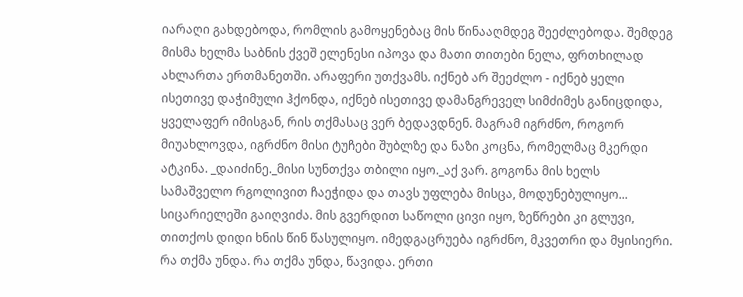იარაღი გახდებოდა, რომლის გამოყენებაც მის წინააღმდეგ შეეძლებოდა. შემდეგ მისმა ხელმა საბნის ქვეშ ელენესი იპოვა და მათი თითები ნელა, ფრთხილად ახლართა ერთმანეთში. არაფერი უთქვამს. იქნებ არ შეეძლო - იქნებ ყელი ისეთივე დაჭიმული ჰქონდა, იქნებ ისეთივე დამანგრეველ სიმძიმეს განიცდიდა, ყველაფერ იმისგან, რის თქმასაც ვერ ბედავდნენ. მაგრამ იგრძნო, როგორ მიუახლოვდა, იგრძნო მისი ტუჩები შუბლზე და ნაზი კოცნა, რომელმაც მკერდი ატკინა. _დაიძინე._მისი სუნთქვა თბილი იყო._აქ ვარ. გოგონა მის ხელს სამაშველო რგოლივით ჩაეჭიდა და თავს უფლება მისცა, მოდუნებულიყო... სიცარიელეში გაიღვიძა. მის გვერდით საწოლი ცივი იყო, ზეწრები კი გლუვი, თითქოს დიდი ხნის წინ წასულიყო. იმედგაცრუება იგრძნო, მკვეთრი და მყისიერი. რა თქმა უნდა. რა თქმა უნდა, წავიდა. ერთი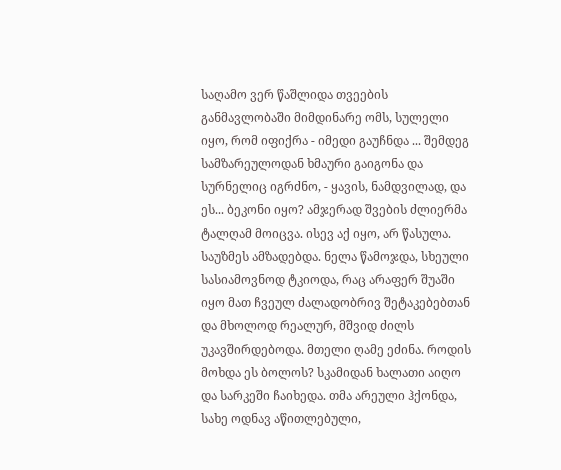საღამო ვერ წაშლიდა თვეების განმავლობაში მიმდინარე ომს, სულელი იყო, რომ იფიქრა - იმედი გაუჩნდა ... შემდეგ სამზარეულოდან ხმაური გაიგონა და სურნელიც იგრძნო, - ყავის, ნამდვილად, და ეს... ბეკონი იყო? ამჯერად შვების ძლიერმა ტალღამ მოიცვა. ისევ აქ იყო, არ წასულა. საუზმეს ამზადებდა. ნელა წამოჯდა, სხეული სასიამოვნოდ ტკიოდა, რაც არაფერ შუაში იყო მათ ჩვეულ ძალადობრივ შეტაკებებთან და მხოლოდ რეალურ, მშვიდ ძილს უკავშირდებოდა. მთელი ღამე ეძინა. როდის მოხდა ეს ბოლოს? სკამიდან ხალათი აიღო და სარკეში ჩაიხედა. თმა არეული ჰქონდა, სახე ოდნავ აწითლებული,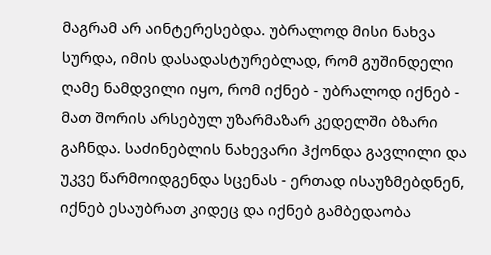მაგრამ არ აინტერესებდა. უბრალოდ მისი ნახვა სურდა, იმის დასადასტურებლად, რომ გუშინდელი ღამე ნამდვილი იყო, რომ იქნებ - უბრალოდ იქნებ - მათ შორის არსებულ უზარმაზარ კედელში ბზარი გაჩნდა. საძინებლის ნახევარი ჰქონდა გავლილი და უკვე წარმოიდგენდა სცენას - ერთად ისაუზმებდნენ, იქნებ ესაუბრათ კიდეც და იქნებ გამბედაობა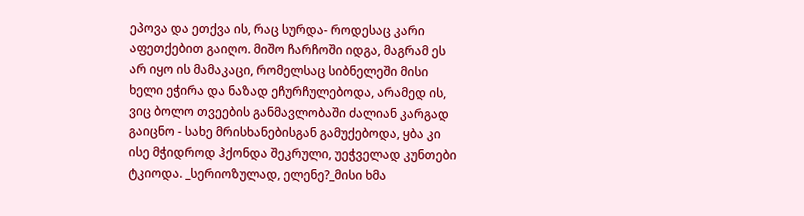ეპოვა და ეთქვა ის, რაც სურდა- როდესაც კარი აფეთქებით გაიღო. მიშო ჩარჩოში იდგა, მაგრამ ეს არ იყო ის მამაკაცი, რომელსაც სიბნელეში მისი ხელი ეჭირა და ნაზად ეჩურჩულებოდა, არამედ ის, ვიც ბოლო თვეების განმავლობაში ძალიან კარგად გაიცნო - სახე მრისხანებისგან გამუქებოდა, ყბა კი ისე მჭიდროდ ჰქონდა შეკრული, უეჭველად კუნთები ტკიოდა. _სერიოზულად, ელენე?_მისი ხმა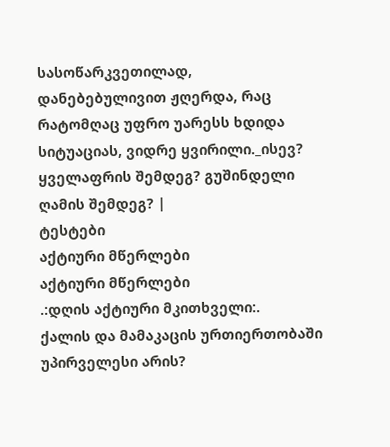სასოწარკვეთილად, დანებებულივით ჟღერდა, რაც რატომღაც უფრო უარესს ხდიდა სიტუაციას, ვიდრე ყვირილი._ისევ? ყველაფრის შემდეგ? გუშინდელი ღამის შემდეგ? |
ტესტები
აქტიური მწერლები
აქტიური მწერლები
.:დღის აქტიური მკითხველი:.
ქალის და მამაკაცის ურთიერთობაში უპირველესი არის?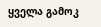ყველა გამოკ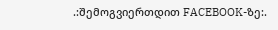.:შემოგვიერთდით FACEBOOK-ზე:.